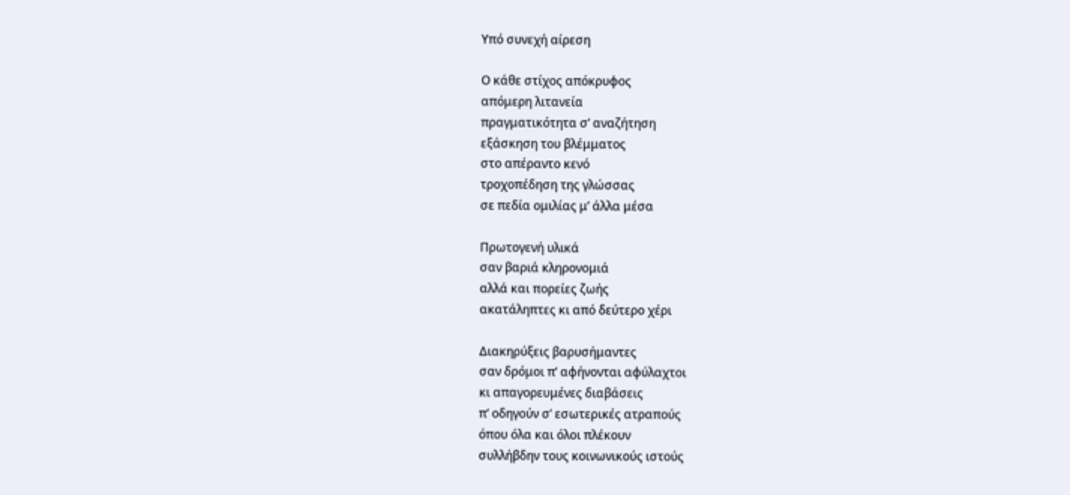Υπό συνεχή αίρεση

Ο κάθε στίχος απόκρυφος
απόμερη λιτανεία
πραγματικότητα σ’ αναζήτηση
εξάσκηση του βλέμματος
στο απέραντο κενό
τροχοπέδηση της γλώσσας
σε πεδία ομιλίας μ’ άλλα μέσα

Πρωτογενή υλικά
σαν βαριά κληρονομιά
αλλά και πορείες ζωής
ακατάληπτες κι από δεύτερο χέρι

Διακηρύξεις βαρυσήμαντες
σαν δρόμοι π’ αφήνονται αφύλαχτοι
κι απαγορευμένες διαβάσεις
π’ οδηγούν σ’ εσωτερικές ατραπούς
όπου όλα και όλοι πλέκουν
συλλήβδην τους κοινωνικούς ιστούς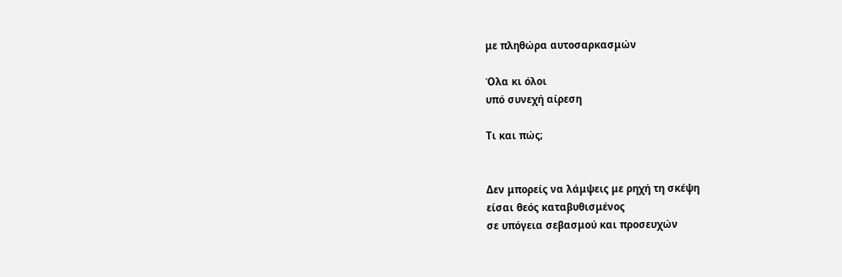με πληθώρα αυτοσαρκασμών

Όλα κι όλοι
υπό συνεχή αίρεση

Τι και πώς;


Δεν μπορείς να λάμψεις με ρηχή τη σκέψη
είσαι θεός καταβυθισμένος
σε υπόγεια σεβασμού και προσευχών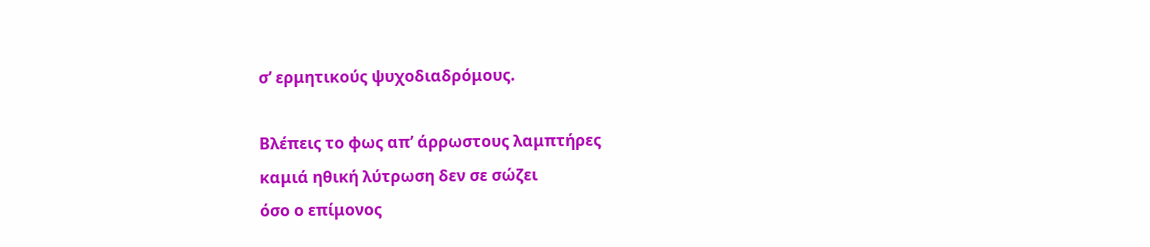σ’ ερμητικούς ψυχοδιαδρόμους.

Βλέπεις το φως απ’ άρρωστους λαμπτήρες
καμιά ηθική λύτρωση δεν σε σώζει
όσο ο επίμονος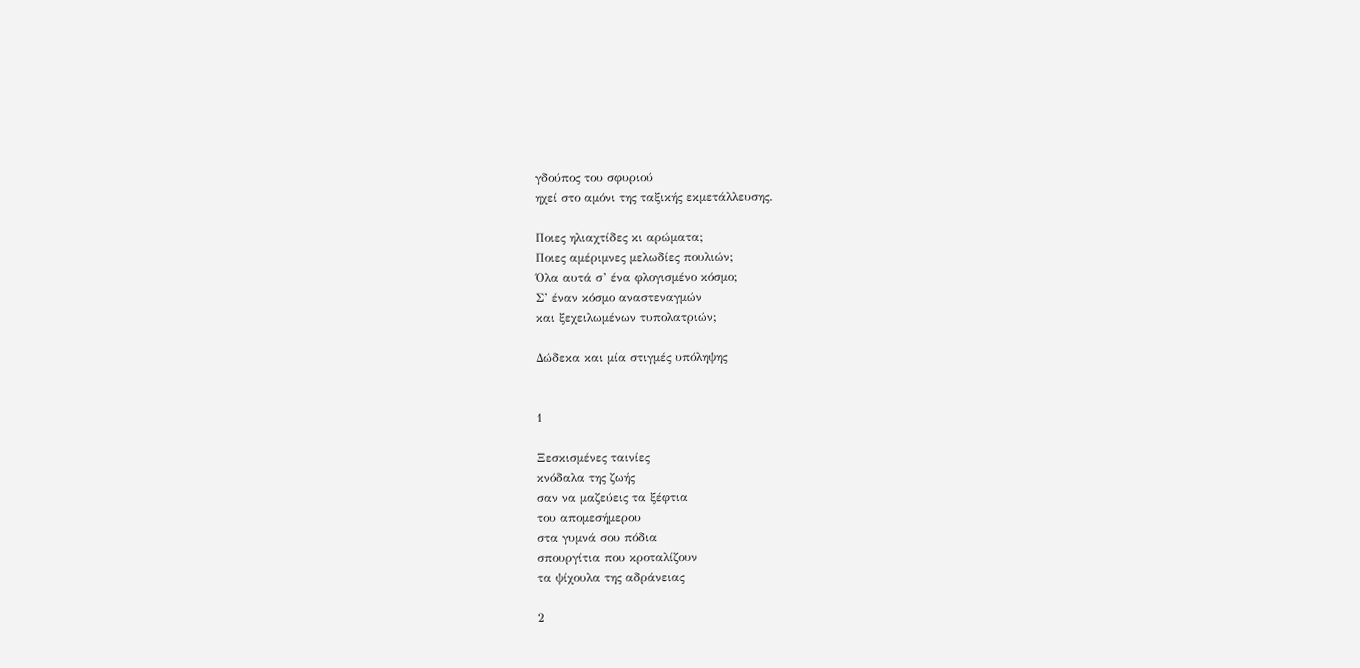γδούπος του σφυριού
ηχεί στο αμόνι της ταξικής εκμετάλλευσης.

Ποιες ηλιαχτίδες κι αρώματα;
Ποιες αμέριμνες μελωδίες πουλιών;
Όλα αυτά σ’ ένα φλογισμένο κόσμο;
Σ’ έναν κόσμο αναστεναγμών
και ξεχειλωμένων τυπολατριών;

Δώδεκα και μία στιγμές υπόληψης


1

Ξεσκισμένες ταινίες
κνόδαλα της ζωής
σαν να μαζεύεις τα ξέφτια
του απομεσήμερου
στα γυμνά σου πόδια
σπουργίτια που κροταλίζουν
τα ψίχουλα της αδράνειας

2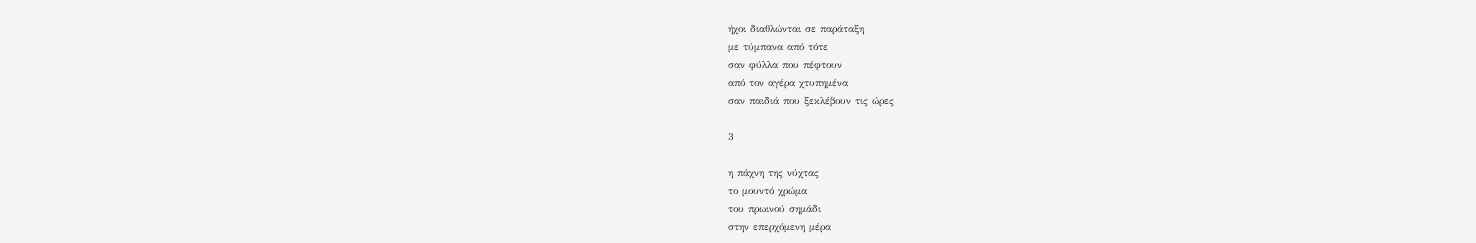ήχοι διαθλώνται σε παράταξη
με τύμπανα από τότε
σαν φύλλα που πέφτουν
από τον αγέρα χτυπημένα
σαν παιδιά που ξεκλέβουν τις ώρες

3

η πάχνη της νύχτας
το μουντό χρώμα
του πρωινού σημάδι
στην επερχόμενη μέρα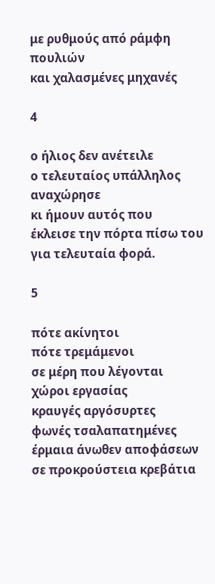με ρυθμούς από ράμφη πουλιών
και χαλασμένες μηχανές

4

ο ήλιος δεν ανέτειλε
ο τελευταίος υπάλληλος αναχώρησε
κι ήμουν αυτός που
έκλεισε την πόρτα πίσω του
για τελευταία φορά.

5

πότε ακίνητοι
πότε τρεμάμενοι
σε μέρη που λέγονται
χώροι εργασίας
κραυγές αργόσυρτες
φωνές τσαλαπατημένες
έρμαια άνωθεν αποφάσεων
σε προκρούστεια κρεβάτια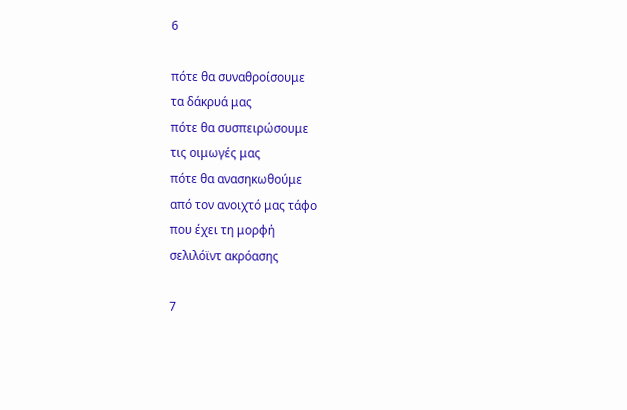6

πότε θα συναθροίσουμε
τα δάκρυά μας
πότε θα συσπειρώσουμε
τις οιμωγές μας
πότε θα ανασηκωθούμε
από τον ανοιχτό μας τάφο
που έχει τη μορφή
σελιλόϊντ ακρόασης

7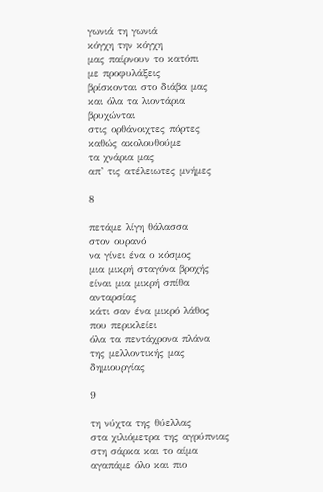γωνιά τη γωνιά
κόγχη την κόγχη
μας παίρνουν το κατόπι
με προφυλάξεις
βρίσκονται στο διάβα μας
και όλα τα λιοντάρια
βρυχώνται
στις ορθάνοιχτες πόρτες
καθώς ακολουθούμε
τα χνάρια μας
απ’ τις ατέλειωτες μνήμες

8

πετάμε λίγη θάλασσα
στον ουρανό
να γίνει ένα ο κόσμος
μια μικρή σταγόνα βροχής
είναι μια μικρή σπίθα
ανταρσίας
κάτι σαν ένα μικρό λάθος
που περικλείει
όλα τα πεντάχρονα πλάνα
της μελλοντικής μας
δημιουργίας

9

τη νύχτα της θύελλας
στα χιλιόμετρα της αγρύπνιας
στη σάρκα και το αίμα
αγαπάμε όλο και πιο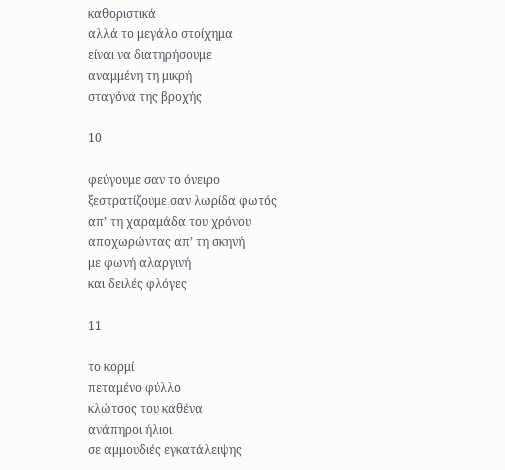καθοριστικά
αλλά το μεγάλο στοίχημα
είναι να διατηρήσουμε
αναμμένη τη μικρή
σταγόνα της βροχής

10

φεύγουμε σαν το όνειρο
ξεστρατίζουμε σαν λωρίδα φωτός
απ’ τη χαραμάδα του χρόνου
αποχωρώντας απ’ τη σκηνή
με φωνή αλαργινή
και δειλές φλόγες

11

το κορμί
πεταμένο φύλλο
κλώτσος του καθένα
ανάπηροι ήλιοι
σε αμμουδιές εγκατάλειψης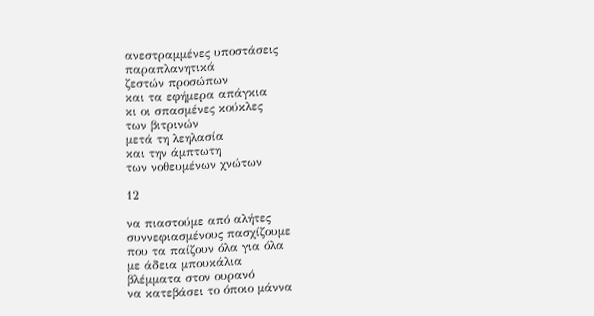ανεστραμμένες υποστάσεις
παραπλανητικά
ζεστών προσώπων
και τα εφήμερα απάγκια
κι οι σπασμένες κούκλες
των βιτρινών
μετά τη λεηλασία
και την άμπτωτη
των νοθευμένων χνώτων

12

να πιαστούμε από αλήτες
συννεφιασμένους πασχίζουμε
που τα παίζουν όλα για όλα
με άδεια μπουκάλια
βλέμματα στον ουρανό
να κατεβάσει το όποιο μάννα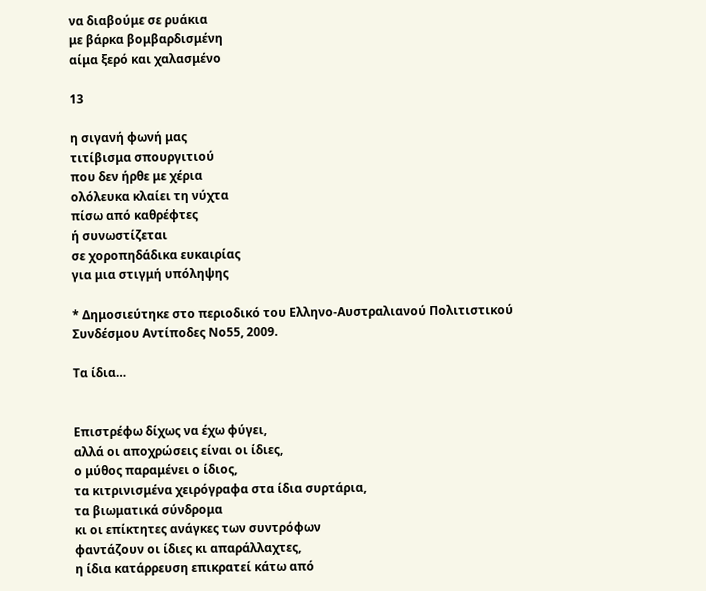να διαβούμε σε ρυάκια
με βάρκα βομβαρδισμένη
αίμα ξερό και χαλασμένο

13

η σιγανή φωνή μας
τιτίβισμα σπουργιτιού
που δεν ήρθε με χέρια
ολόλευκα κλαίει τη νύχτα
πίσω από καθρέφτες
ή συνωστίζεται
σε χοροπηδάδικα ευκαιρίας
για μια στιγμή υπόληψης

* Δημοσιεύτηκε στο περιοδικό του Ελληνο-Αυστραλιανού Πολιτιστικού Συνδέσμου Αντίποδες Νο55, 2009.

Τα ίδια…


Επιστρέφω δίχως να έχω φύγει,
αλλά οι αποχρώσεις είναι οι ίδιες,
ο μύθος παραμένει ο ίδιος,
τα κιτρινισμένα χειρόγραφα στα ίδια συρτάρια,
τα βιωματικά σύνδρομα
κι οι επίκτητες ανάγκες των συντρόφων
φαντάζουν οι ίδιες κι απαράλλαχτες,
η ίδια κατάρρευση επικρατεί κάτω από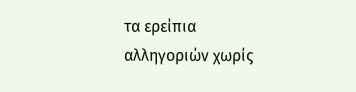τα ερείπια
αλληγοριών χωρίς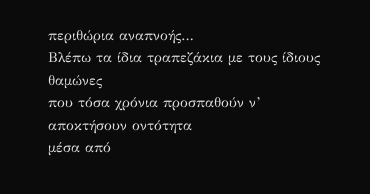περιθώρια αναπνοής…
Βλέπω τα ίδια τραπεζάκια με τους ίδιους θαμώνες
που τόσα χρόνια προσπαθούν ν’ αποκτήσουν οντότητα
μέσα από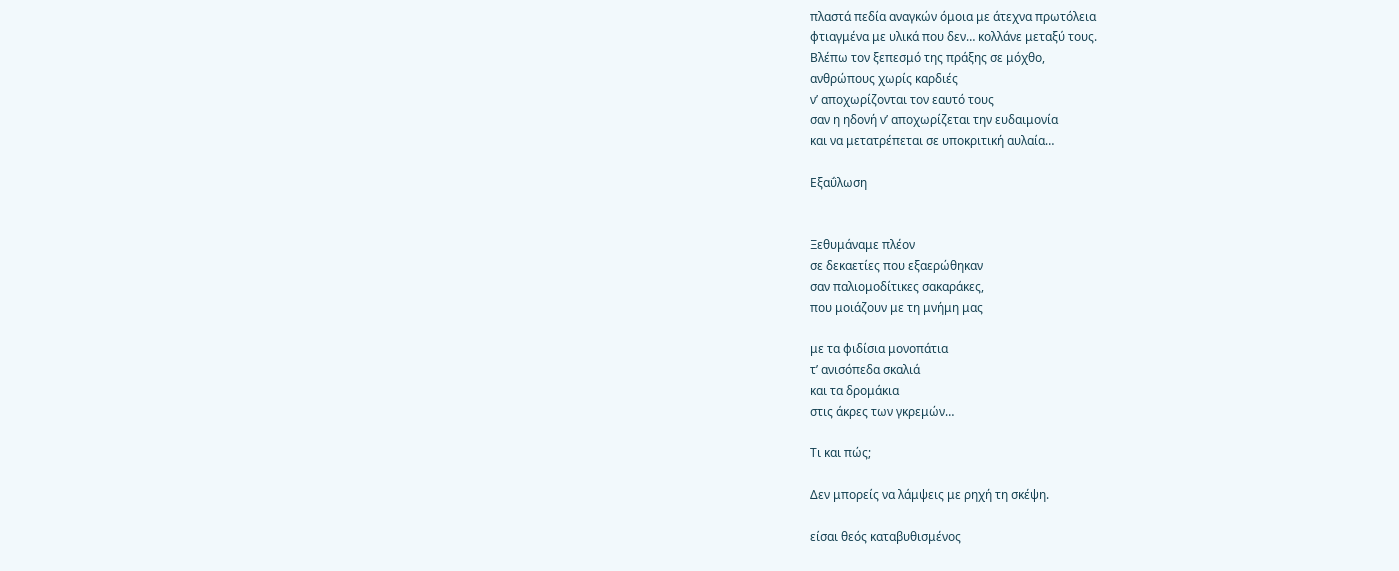πλαστά πεδία αναγκών όμοια με άτεχνα πρωτόλεια
φτιαγμένα με υλικά που δεν… κολλάνε μεταξύ τους.
Βλέπω τον ξεπεσμό της πράξης σε μόχθο,
ανθρώπους χωρίς καρδιές
ν’ αποχωρίζονται τον εαυτό τους
σαν η ηδονή ν’ αποχωρίζεται την ευδαιμονία
και να μετατρέπεται σε υποκριτική αυλαία…

Εξαΰλωση


Ξεθυμάναμε πλέον
σε δεκαετίες που εξαερώθηκαν
σαν παλιομοδίτικες σακαράκες,
που μοιάζουν με τη μνήμη μας

με τα φιδίσια μονοπάτια
τ’ ανισόπεδα σκαλιά
και τα δρομάκια
στις άκρες των γκρεμών…

Τι και πώς;

Δεν μπορείς να λάμψεις με ρηχή τη σκέψη.

είσαι θεός καταβυθισμένος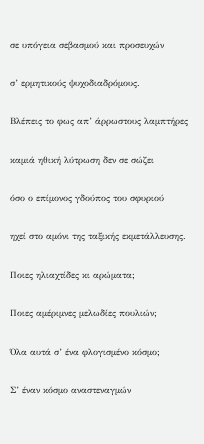σε υπόγεια σεβασμού και προσευχών

σ’ ερμητικούς ψυχοδιαδρόμους.

Βλέπεις το φως απ’ άρρωστους λαμπτήρες

καμιά ηθική λύτρωση δεν σε σώζει

όσο ο επίμονος γδούπος του σφυριού

ηχεί στο αμόνι της ταξικής εκμετάλλευσης.

Ποιες ηλιαχτίδες κι αρώματα;

Ποιες αμέριμνες μελωδίες πουλιών;

Όλα αυτά σ’ ένα φλογισμένο κόσμο;

Σ’ έναν κόσμο αναστεναγμών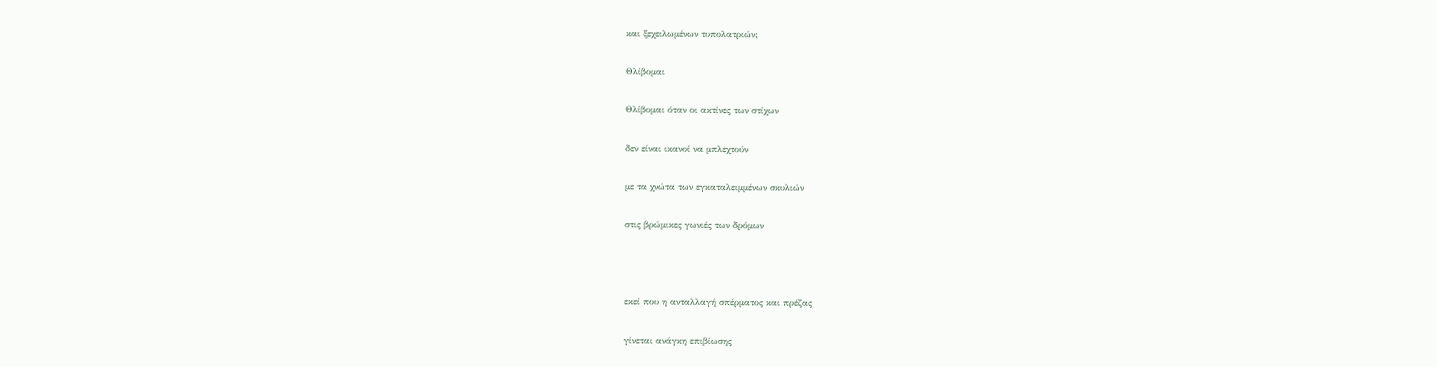και ξεχειλωμένων τυπολατριών;

Θλίβομαι

Θλίβομαι όταν οι ακτίνες των στίχων

δεν είναι ικανοί να μπλεχτούν

με τα χνώτα των εγκαταλειμμένων σκυλιών

στις βρώμικες γωνιές των δρόμων



εκεί που η ανταλλαγή σπέρματος και πρέζας

γίνεται ανάγκη επιβίωσης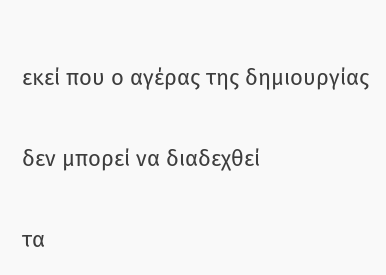εκεί που ο αγέρας της δημιουργίας

δεν μπορεί να διαδεχθεί

τα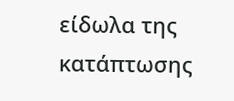είδωλα της κατάπτωσης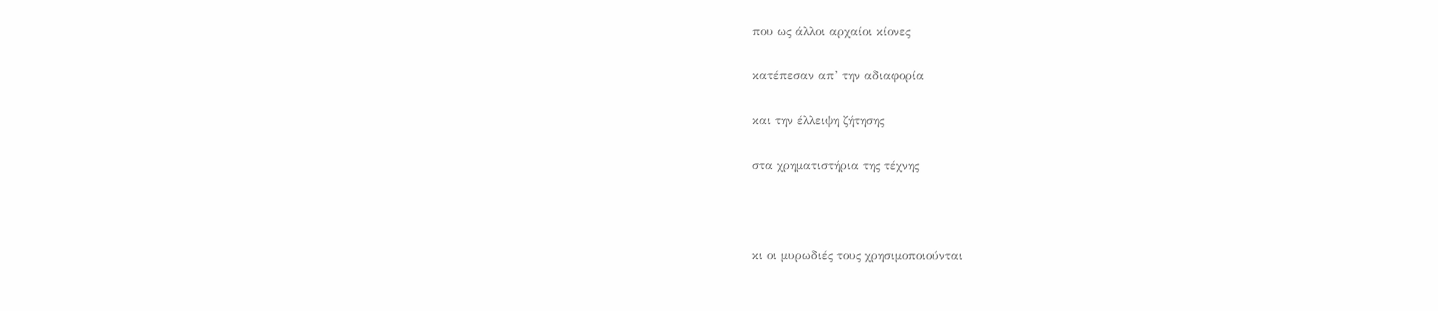που ως άλλοι αρχαίοι κίονες

κατέπεσαν απ’ την αδιαφορία

και την έλλειψη ζήτησης

στα χρηματιστήρια της τέχνης



κι οι μυρωδιές τους χρησιμοποιούνται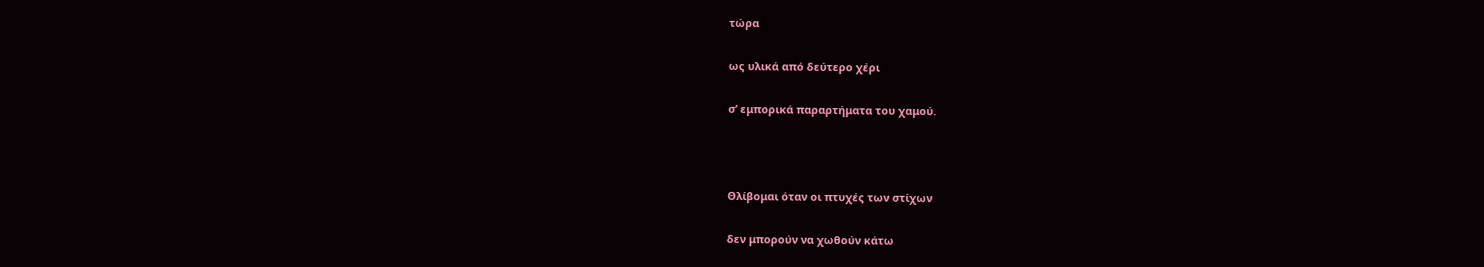τώρα

ως υλικά από δεύτερο χέρι

σ’ εμπορικά παραρτήματα του χαμού.



Θλίβομαι όταν οι πτυχές των στίχων

δεν μπορούν να χωθούν κάτω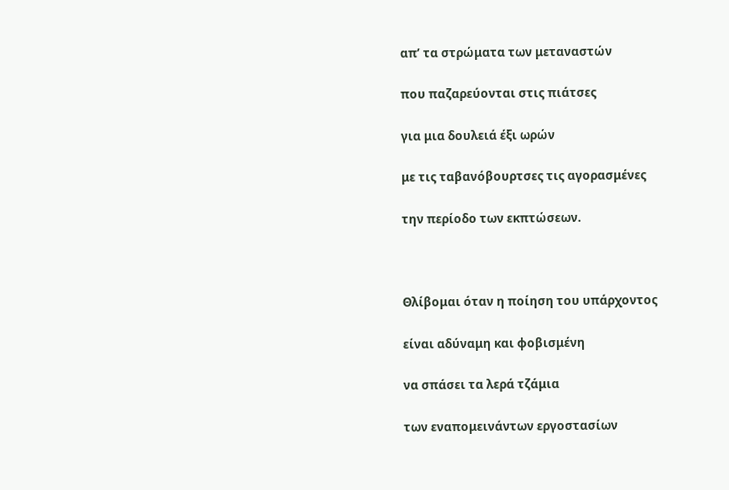απ’ τα στρώματα των μεταναστών

που παζαρεύονται στις πιάτσες

για μια δουλειά έξι ωρών

με τις ταβανόβουρτσες τις αγορασμένες

την περίοδο των εκπτώσεων.



Θλίβομαι όταν η ποίηση του υπάρχοντος

είναι αδύναμη και φοβισμένη

να σπάσει τα λερά τζάμια

των εναπομεινάντων εργοστασίων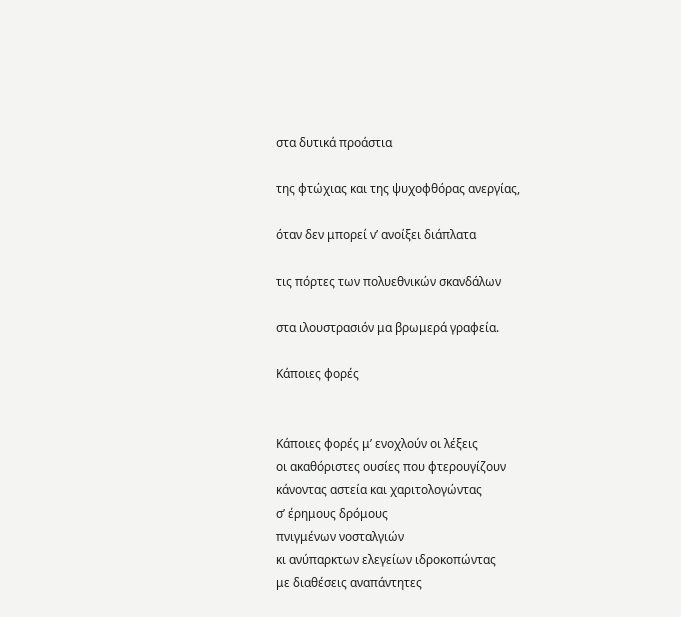στα δυτικά προάστια

της φτώχιας και της ψυχοφθόρας ανεργίας,

όταν δεν μπορεί ν’ ανοίξει διάπλατα

τις πόρτες των πολυεθνικών σκανδάλων

στα ιλουστρασιόν μα βρωμερά γραφεία.

Κάποιες φορές


Κάποιες φορές μ’ ενοχλούν οι λέξεις
οι ακαθόριστες ουσίες που φτερουγίζουν
κάνοντας αστεία και χαριτολογώντας
σ’ έρημους δρόμους
πνιγμένων νοσταλγιών
κι ανύπαρκτων ελεγείων ιδροκοπώντας
με διαθέσεις αναπάντητες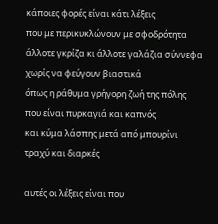κάποιες φορές είναι κάτι λέξεις
που με περικυκλώνουν με σφοδρότητα
άλλοτε γκρίζα κι άλλοτε γαλάζια σύννεφα
χωρίς να φεύγουν βιαστικά
όπως η ράθυμα γρήγορη ζωή της πόλης
που είναι πυρκαγιά και καπνός
και κύμα λάσπης μετά από μπουρίνι
τραχύ και διαρκές

αυτές οι λέξεις είναι που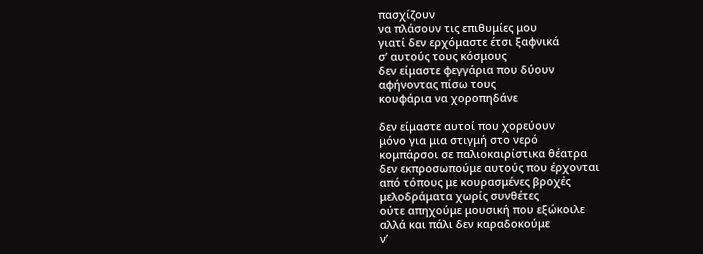πασχίζουν
να πλάσουν τις επιθυμίες μου
γιατί δεν ερχόμαστε έτσι ξαφνικά
σ’ αυτούς τους κόσμους
δεν είμαστε φεγγάρια που δύουν
αφήνοντας πίσω τους
κουφάρια να χοροπηδάνε

δεν είμαστε αυτοί που χορεύουν
μόνο για μια στιγμή στο νερό
κομπάρσοι σε παλιοκαιρίστικα θέατρα
δεν εκπροσωπούμε αυτούς που έρχονται
από τόπους με κουρασμένες βροχές
μελοδράματα χωρίς συνθέτες
ούτε απηχούμε μουσική που εξώκοιλε
αλλά και πάλι δεν καραδοκούμε
ν’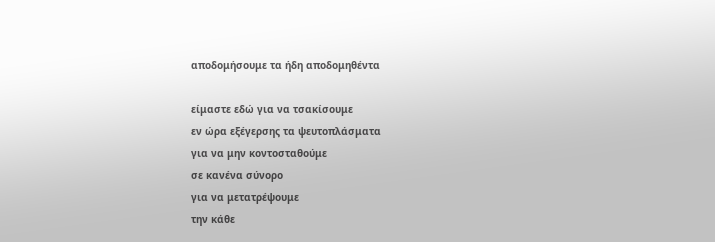αποδομήσουμε τα ήδη αποδομηθέντα

είμαστε εδώ για να τσακίσουμε
εν ώρα εξέγερσης τα ψευτοπλάσματα
για να μην κοντοσταθούμε
σε κανένα σύνορο
για να μετατρέψουμε
την κάθε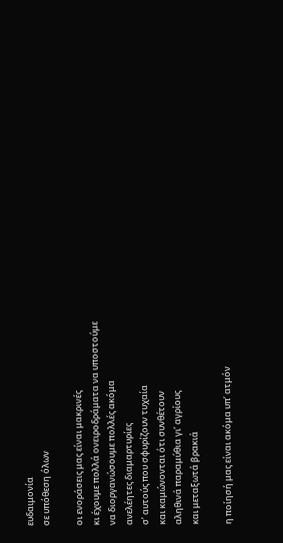ευδαιμονία
σε υπόθεση όλων

οι ενοράσεις μας είναι μακρινές
κι έχουμε πολλά ονειροδράματα να υποστούμε
να διοργανώσουμε πολλές ακόμα
ανελέητες διαμαρτυρίες
σ’ αυτούς που σφυρίζουν τυχαία
και καμώνονται ότι συνθέτουν
αληθινά παραμύθια γι’ αγρίους
και μεταξωτά βρακιά

η ποίησή μας είναι ακόμα υπ’ ατμόν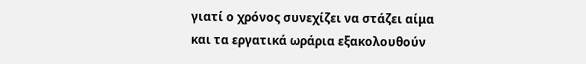γιατί ο χρόνος συνεχίζει να στάζει αίμα
και τα εργατικά ωράρια εξακολουθούν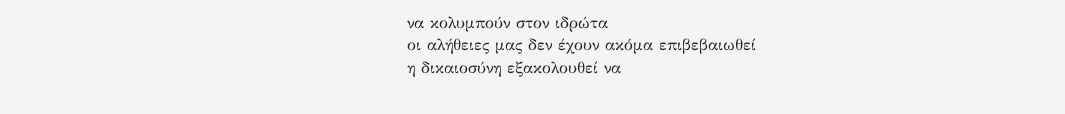να κολυμπούν στον ιδρώτα
οι αλήθειες μας δεν έχουν ακόμα επιβεβαιωθεί
η δικαιοσύνη εξακολουθεί να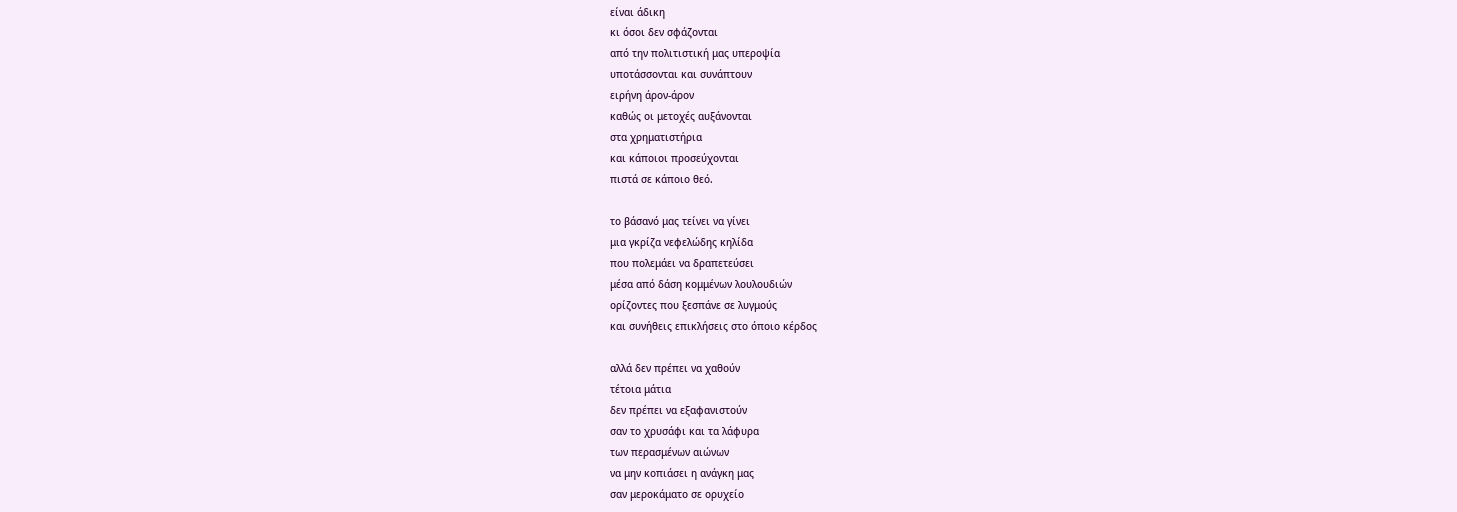είναι άδικη
κι όσοι δεν σφάζονται
από την πολιτιστική μας υπεροψία
υποτάσσονται και συνάπτουν
ειρήνη άρον-άρον
καθώς οι μετοχές αυξάνονται
στα χρηματιστήρια
και κάποιοι προσεύχονται
πιστά σε κάποιο θεό.

το βάσανό μας τείνει να γίνει
μια γκρίζα νεφελώδης κηλίδα
που πολεμάει να δραπετεύσει
μέσα από δάση κομμένων λουλουδιών
ορίζοντες που ξεσπάνε σε λυγμούς
και συνήθεις επικλήσεις στο όποιο κέρδος

αλλά δεν πρέπει να χαθούν
τέτοια μάτια
δεν πρέπει να εξαφανιστούν
σαν το χρυσάφι και τα λάφυρα
των περασμένων αιώνων
να μην κοπιάσει η ανάγκη μας
σαν μεροκάματο σε ορυχείο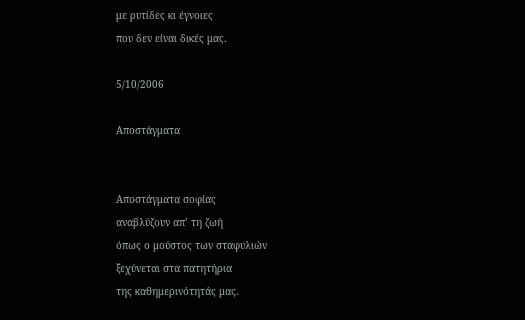με ρυτίδες κι έγνοιες
που δεν είναι δικές μας.

5/10/2006

Αποστάγματα


Αποστάγματα σοφίας
αναβλύζουν απ’ τη ζωή
όπως ο μούστος των σταφυλιών
ξεχύνεται στα πατητήρια
της καθημερινότητάς μας.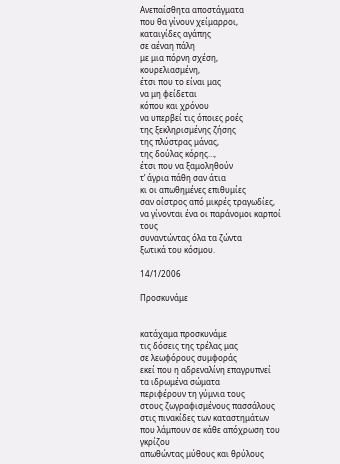Ανεπαίσθητα αποστάγματα
που θα γίνουν χείμαρροι,
καταιγίδες αγάπης
σε αέναη πάλη
με μια πόρνη σχέση,
κουρελιασμένη,
έτσι που το είναι μας
να μη φείδεται
κόπου και χρόνου
να υπερβεί τις όποιες ροές
της ξεκληρισμένης ζήσης
της πλύστρας μάνας,
της δούλας κόρης…,
έτσι που να ξαμοληθούν
τ’ άγρια πάθη σαν άτια
κι οι απωθημένες επιθυμίες
σαν οίστρος από μικρές τραγωδίες,
να γίνονται ένα οι παράνομοι καρποί τους
συναντώντας όλα τα ζώντα
ξωτικά του κόσμου.

14/1/2006

Προσκυνάμε


κατάχαμα προσκυνάμε
τις δόσεις της τρέλας μας
σε λεωφόρους συμφοράς
εκεί που η αδρεναλίνη επαγρυπνεί
τα ιδρωμένα σώματα
περιφέρουν τη γύμνια τους
στους ζωγραφισμένους πασσάλους
στις πινακίδες των καταστημάτων
που λάμπουν σε κάθε απόχρωση του γκρίζου
απωθώντας μύθους και θρύλους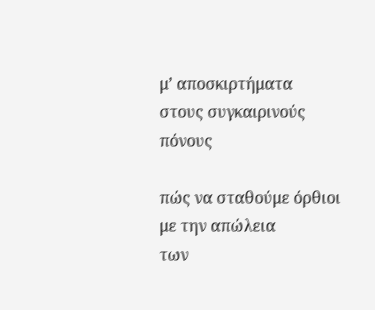μ’ αποσκιρτήματα
στους συγκαιρινούς πόνους

πώς να σταθούμε όρθιοι
με την απώλεια
των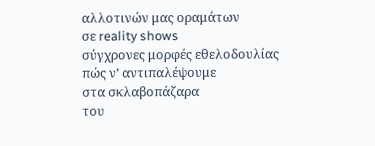αλλοτινών μας οραμάτων
σε reality shows
σύγχρονες μορφές εθελοδουλίας
πώς ν’ αντιπαλέψουμε
στα σκλαβοπάζαρα
του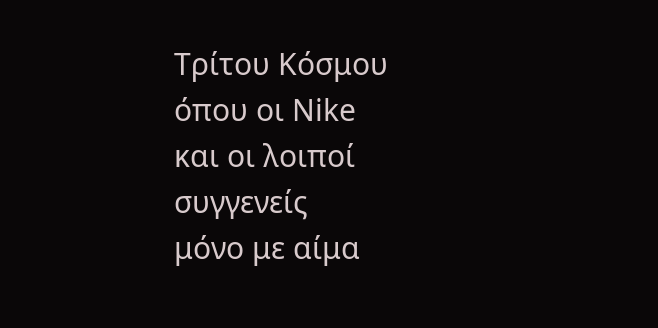Τρίτου Κόσμου
όπου οι Nike
και οι λοιποί συγγενείς
μόνο με αίμα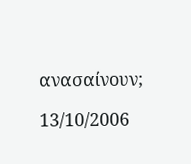ανασαίνουν;

13/10/2006